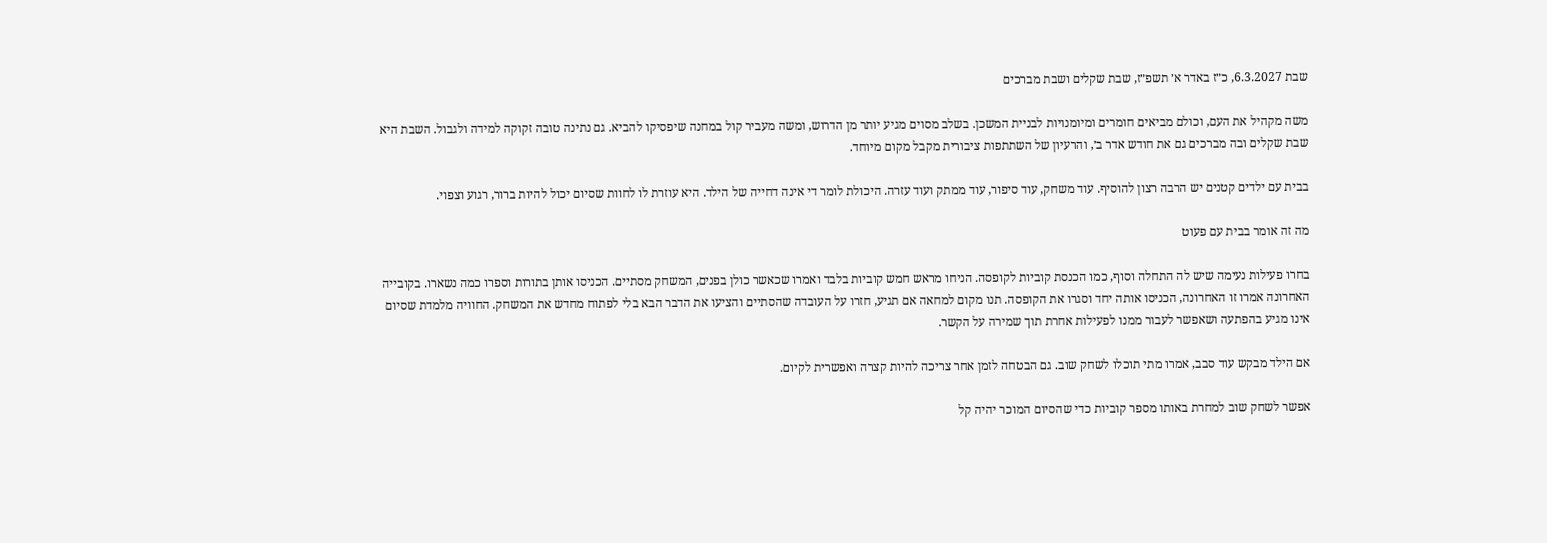שבת 6.3.2027, כ״ז באדר א׳ תשפ״ז, שבת שקלים ושבת מברכים

משה מקהיל את העם, וכולם מביאים חומרים ומיומנויות לבניית המשכן. בשלב מסוים מגיע יותר מן הדרוש, ומשה מעביר קול במחנה שיפסיקו להביא. גם נתינה טובה זקוקה למידה ולגבול. השבת היא שבת שקלים ובה מברכים גם את חודש אדר ב׳, והרעיון של השתתפות ציבורית מקבל מקום מיוחד.

בבית עם ילדים קטנים יש הרבה רצון להוסיף. עוד משחק, עוד סיפור, עוד ממתק ועוד עזרה. היכולת לומר די אינה דחייה של הילד. היא עוזרת לו לחוות שסיום יכול להיות ברור, רגוע וצפוי.

מה זה אומר בבית עם פעוט

בחרו פעילות נעימה שיש לה התחלה וסוף, כמו הכנסת קוביות לקופסה. הניחו מראש חמש קוביות בלבד ואמרו שכאשר כולן בפנים, המשחק מסתיים. הכניסו אותן בתורות וספרו כמה נשארו. בקובייה האחרונה אמרו זו האחרונה, הכניסו אותה יחד וסגרו את הקופסה. תנו מקום למחאה אם תגיע, חזרו על העובדה שהסתיים והציעו את הדבר הבא בלי לפתוח מחדש את המשחק. החוויה מלמדת שסיום אינו מגיע בהפתעה ושאפשר לעבור ממנו לפעילות אחרת תוך שמירה על הקשר.

אם הילד מבקש עוד סבב, אמרו מתי תוכלו לשחק שוב. גם הבטחה לזמן אחר צריכה להיות קצרה ואפשרית לקיום.

אפשר לשחק שוב למחרת באותו מספר קוביות כדי שהסיום המוכר יהיה קל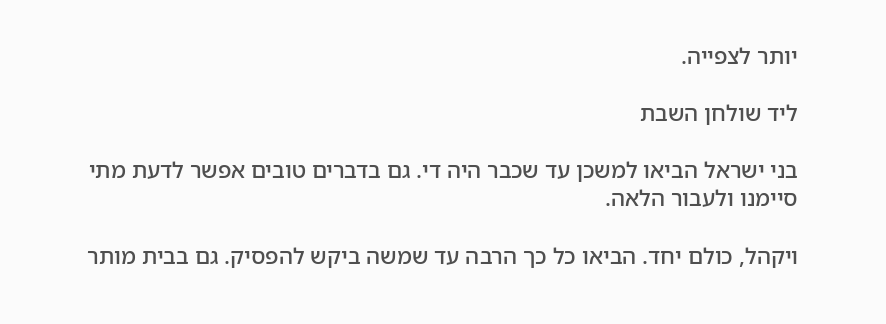יותר לצפייה.

ליד שולחן השבת

בני ישראל הביאו למשכן עד שכבר היה די. גם בדברים טובים אפשר לדעת מתי סיימנו ולעבור הלאה.

ויקהל, כולם יחד. הביאו כל כך הרבה עד שמשה ביקש להפסיק. גם בבית מותר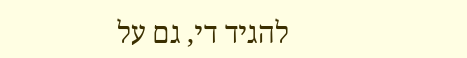להגיד די, גם על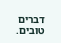דברים טובים.